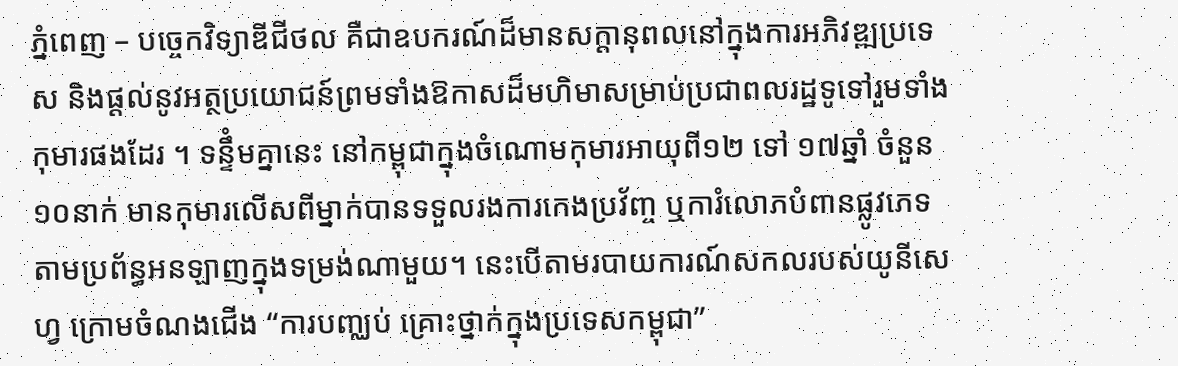ភ្នំពេញ – បច្ចេកវិទ្យាឌីជីថល គឺជាឧបករណ៍ដ៏មានសក្ដានុពលនៅក្នុងការអភិវឌ្ឍប្រទេស និងផ្ដល់នូវអត្ថប្រយោជន៍ព្រមទាំងឱកាសដ៏មហិមាសម្រាប់ប្រជាពលរដ្ឋទូទៅរួមទាំងកុមារផងដែរ ។ ទន្ទឹំមគ្នានេះ នៅកម្ពុជាក្នុងចំណោមកុមារអាយុពី១២ ទៅ ១៧ឆ្នាំ ចំនួន ១០នាក់ មានកុមារលើសពីម្នាក់បានទទួលរងការកេងប្រវ័ញ្ច ឬការំលោភបំពានផ្លូវភេទតាមប្រព័ន្ធអនឡាញក្នុងទម្រង់ណាមួយ។ នេះបើតាមរបាយការណ៍សកលរបស់យូនីសេហ្វ ក្រោមចំណងជើង “ការបញ្ឈប់ គ្រោះថ្នាក់ក្នុងប្រទេសកម្ពុជា”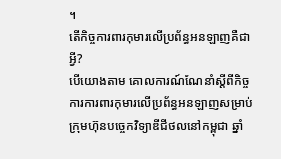។
តើកិច្ចការពារកុមារលើប្រព័ន្ធអនឡាញគឺជាអ្វី?
បើយោងតាម គោលការណ៍ណែនាំស្ដីពីកិច្ចការការពារកុមារលើប្រព័ន្ធអនឡាញសម្រាប់ក្រុមហ៊ុនបច្ចេកវិទ្យាឌីជីថលនៅកម្ពុជា ឆ្នាំ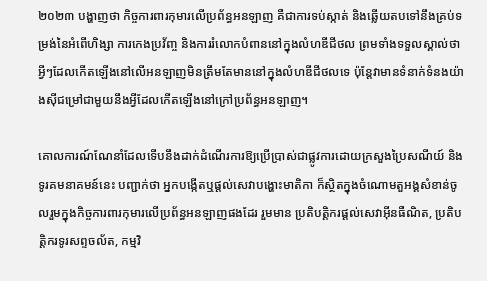២០២៣ បង្ហាញថា កិច្ចការពារកុមារលើប្រព័ន្ធអនឡាញ គឺជាការទប់ស្កាត់ និងឆ្លើយតបទៅនឹងគ្រប់ទម្រង់នៃអំពើហិង្សា ការកេងប្រវ័ញ្ច និងការរំលោកបំពាននៅក្នុងលំហឌីជីថល ព្រមទាំងទទួលស្គាល់ថា អ្វីៗដែលកើតឡើងនៅលើអនឡាញមិនត្រឹមតែមាននៅក្នុងលំហឌីជីថលទេ ប៉ុន្តែវាមានទំនាក់ទំនងយ៉ាងស៊ីជម្រៅជាមួយនឹងអ្វីដែលកើតឡើងនៅក្រៅប្រព័ន្ធអនឡាញ។

គោលការណ៍ណែនាំដែលទើបនឹងដាក់ដំណើរការឱ្យប្រើប្រាស់ជាផ្លូវការដោយក្រសួងប្រៃសណីយ៍ និងទូរគមនាគមន៍នេះ បញ្ជាក់ថា អ្នកបង្កើតឬផ្ដល់សេវាបង្ហោះមាតិកា ក៏ស្ថិតក្នុងចំណោមតួអង្គសំខាន់ចូលរួមក្នុងកិច្ចការពារកុមារលើប្រព័ន្ធអនឡាញផងដែរ រួមមាន ប្រតិបត្តិករផ្ដល់សេវាអ៊ីនធឺណិត, ប្រតិបត្តិករទូរសព្ទចល័ត, កម្មវិ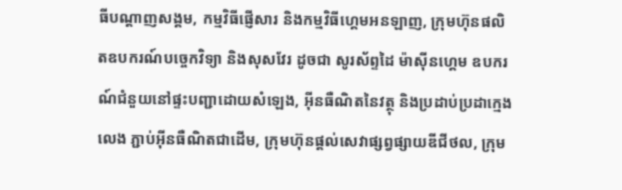ធីបណ្ដាញសង្គម, កម្មវិធីផ្ញើសារ និងកម្មវិធីហ្គេមអនឡាញ, ក្រុមហ៊ុនផលិតឧបករណ៍បច្ចេកវិទ្យា និងសុសវែរ ដូចជា សូរស័ព្ទដៃ ម៉ាស៊ីនហ្គេម ឧបករណ៍ជំនួយនៅផ្ទះបញ្ជាដោយសំឡេង, អ៊ីនធឺណិតនៃវត្ថុ និងប្រដាប់ប្រដាក្មេងលេង ភ្ជាប់អ៊ីនធឺណិតជាដើម, ក្រុមហ៊ុនផ្ដល់សេវាផ្សព្វផ្សាយឌីជីថល, ក្រុម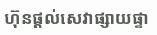ហ៊ុនផ្ដល់សេវាផ្សាយផ្ទា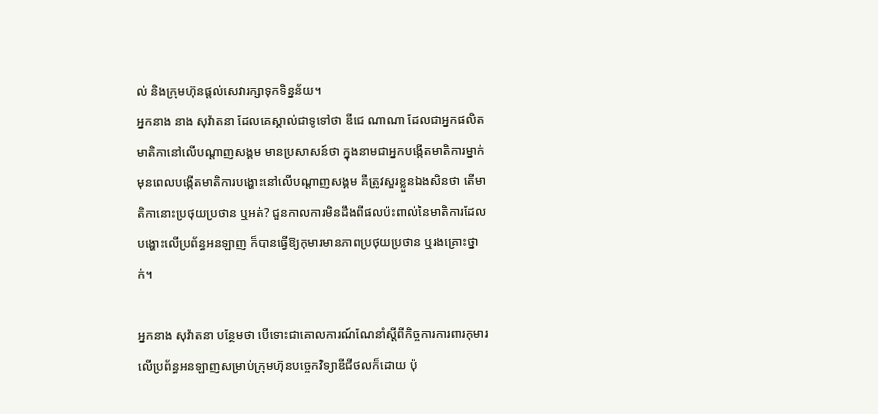ល់ និងក្រុមហ៊ុនផ្ដល់សេវារក្សាទុកទិន្នន័យ។
អ្នកនាង នាង សុវ៉ាតនា ដែលគេស្គាល់ជាទូទៅថា ឌីជេ ណាណា ដែលជាអ្នកផលិតមាតិកានៅលើបណ្ដាញសង្គម មានប្រសាសន៍ថា ក្នុងនាមជាអ្នកបង្កើតមាតិការម្នាក់ មុនពេលបង្កើតមាតិការបង្ហោះនៅលើបណ្ដាញសង្គម គឺត្រូវសួរខ្លួនឯងសិនថា តើមាតិកានោះប្រថុយប្រថាន ឬអត់? ជួនកាលការមិនដឹងពីផលប៉ះពាល់នៃមាតិការដែលបង្ហោះលើប្រព័ន្ធអនឡាញ ក៏បានធ្វើឱ្យកុមារមានភាពប្រថុយប្រថាន ឬរងគ្រោះថ្នាក់។

អ្នកនាង សុវ៉ាតនា បន្ថែមថា បើទោះជាគោលការណ៍ណែនាំស្ដីពីកិច្ចការការពារកុមារលើប្រព័ន្ធអនឡាញសម្រាប់ក្រុមហ៊ុនបច្ចេកវិទ្យាឌីជីថលក៏ដោយ ប៉ុ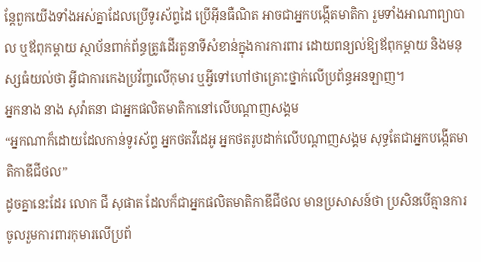ន្តែពួកយើងទាំងអស់គ្នាដែលប្រើទូរស័ព្ទដៃ ប្រើអ៊ីនធឺណិត អាចជាអ្នកបង្កើតមាតិកា រួមទាំងអាណាព្យាបាល ឬឪពុកម្ដាយ ស្ថាប័នពាក់ព័ន្ធត្រូវដើរតួនាទីសំខាន់ក្នុងការការពារ ដោយពន្យល់ឱ្យឪពុកម្ដាយ និងមនុស្សធំយល់ថា អ្វីជាការកេងប្រវ័ញ្ចលើកុមារ ឬអ្វីទៅហៅថាគ្រោះថ្នាក់លើប្រព័ន្ធអនឡាញ។
អ្នកនាង នាង សុវ៉ាតនា ជាអ្នកផលិតមាតិកានៅលើបណ្ដាញសង្គម
“អ្នកណាក៏ដោយដែលកាន់ទូរស័ព្ទ អ្នកថតវីដេអូ អ្នកថតរូបដាក់លើបណ្ដាញសង្គម សុទ្ធតែជាអ្នកបង្កើតមាតិកាឌីជីថល”
ដូចគ្នានេះដែរ លោក ជី សុផាត ដែលក៏ជាអ្នកផលិតមាតិកាឌីជីថល មានប្រសាសន៍ថា ប្រសិនបើគ្មានការចូលរួមការពារកុមារលើប្រព័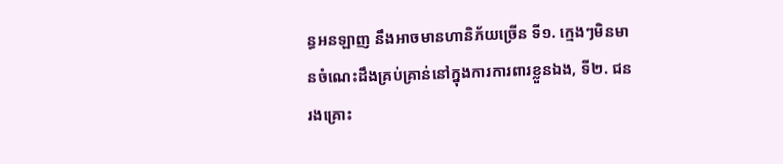ន្ធអនឡាញ នឹងអាចមានហានិភ័យច្រើន ទី១. ក្មេងៗមិនមានចំណេះដឹងគ្រប់គ្រាន់នៅក្នុងការការពារខ្លួនឯង, ទី២. ជនរងគ្រោះ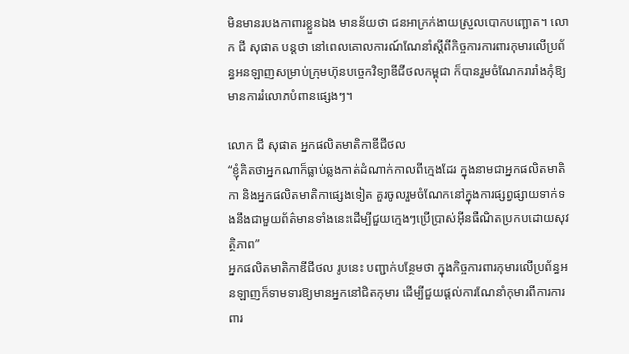មិនមានរបងកាពារខ្លួនឯង មានន័យថា ជនអាក្រក់ងាយស្រួលបោកបញ្ឆោត។ លោក ជី សុផាត បន្តថា នៅពេលគោលការណ៍ណែនាំស្ដីពីកិច្ចការការពារកុមារលើប្រព័ន្ធអនឡាញសម្រាប់ក្រុមហ៊ុនបច្ចេកវិទ្យាឌីជីថលកម្ពុជា ក៏បានរួមចំណែករារាំងកុំឱ្យមានការរំលោភបំពានផ្សេងៗ។

លោក ជី សុផាត អ្នកផលិតមាតិកាឌីជីថល
“ខ្ញុំគិតថាអ្នកណាក៏ធ្លាប់ឆ្លងកាត់ដំណាក់កាលពីក្មេងដែរ ក្នុងនាមជាអ្នកផលិតមាតិកា និងអ្នកផលិតមាតិកាផ្សេងទៀត គួរចូលរួមចំណែកនៅក្នុងការផ្សព្វផ្សាយទាក់ទងនឹងជាមួយព័ត៌មានទាំងនេះដើម្បីជួយក្មេងៗប្រើប្រាស់អ៊ីនធឺណិតប្រកបដោយសុវត្ថិភាព”
អ្នកផលិតមាតិកាឌីជីថល រូបនេះ បញ្ជាក់បន្ថែមថា ក្នុងកិច្ចការពារកុមារលើប្រព័ន្ធអនឡាញក៏ទាមទារឱ្យមានអ្នកនៅជិតកុមារ ដើម្បីជួយផ្ដល់ការណែនាំកុមារពីការការពារ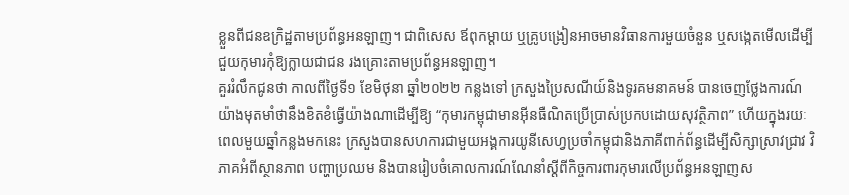ខ្លួនពីជនឧក្រិដ្ឋតាមប្រព័ន្ធអនឡាញ។ ជាពិសេស ឪពុកម្ដាយ ឬគ្រូបង្រៀនអាចមានវិធានការមួយចំនួន ឬសង្កេតមើលដើម្បីជួយកុមារកុំឱ្យក្លាយជាជន រងគ្រោះតាមប្រព័ន្ធអនឡាញ។
គួររំលឹកជូនថា កាលពីថ្ងៃទី១ ខែមិថុនា ឆ្នាំ២០២២ កន្លងទៅ ក្រសួងប្រៃសណីយ៍និងទូរគមនាគមន៍ បានចេញថ្លែងការណ៍យ៉ាងមុតមាំថានឹងខិតខំធ្វើយ៉ាងណាដើម្បីឱ្យ “កុមារកម្ពុជាមានអ៊ីនធឺណិតប្រើប្រាស់ប្រកបដោយសុវត្ថិភាព” ហើយក្នុងរយៈពេលមួយឆ្នាំកន្លងមកនេះ ក្រសួងបានសហការជាមួយអង្គការយូនីសេហ្វប្រចាំកម្ពុជានិងភាគីពាក់ព័ន្ធដើម្បីសិក្សាស្រាវជ្រាវ វិភាគអំពីស្ថានភាព បញ្ហាប្រឈម និងបានរៀបចំគោលការណ៍ណែនាំស្តីពីកិច្ចការពារកុមារលើប្រព័ន្ធអនឡាញស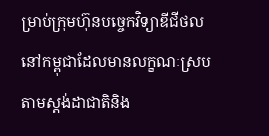ម្រាប់ក្រុមហ៊ុនបច្ចេកវិទ្យាឌីជីថលនៅកម្ពុជាដែលមានលក្ខណៈស្របតាមស្តង់ដាជាតិនិង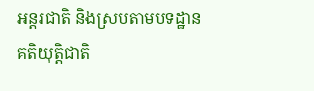អន្តរជាតិ និងស្របតាមបទដ្ឋានគតិយុត្តិជាតិ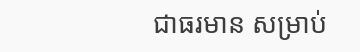ជាធរមាន សម្រាប់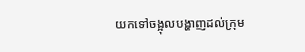យកទៅចង្អុលបង្ហាញដល់ក្រុម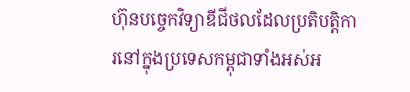ហ៊ុនបច្ចេកវិទ្យាឌីជីថលដែលប្រតិបត្តិការនៅក្នុងប្រទេសកម្ពុជាទាំងអស់អ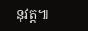នុវត្ត៕